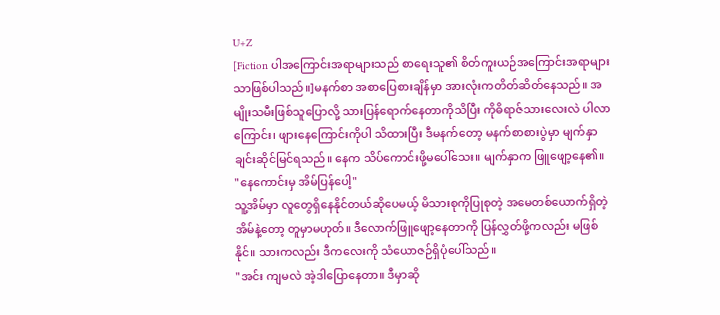U+Z
[Fiction ပါအကြောင်းအရာများသည် စာရေးသူ၏ စိတ်ကူးယဉ်အကြောင်းအရာများသာဖြစ်ပါသည်။]မနက်စာ အစာပြေစားချိန်မှာ အားလုံးကတိတ်ဆိတ်နေသည်။ အမျိုးသမီးဖြစ်သူပြောလို့ သားပြန်ရောက်နေတာကိုသိပြီး ကိုဓိရာဇ်သားလေးလဲ ပါလာကြောင်း၊ ဖျားနေကြောင်းကိုပါ သိထားပြီး ဒီမနက်တော့ မနက်စာစားပွဲမှာ မျက်နှာချင်းဆိုင်မြင်ရသည်။ နေက သိပ်ကောင်းဖို့မပေါ်သေး။ မျက်နှာက ဖြူဖျော့နေ၏။
"နေကောင်းမှ အိမ်ပြန်ပေါ့"
သူ့အိမ်မှာ လူတွေရှိနေနိုင်တယ်ဆိုပေမယ့် မိသားစုကိုပြုစုတဲ့ အမေတစ်ယောက်ရှိတဲ့အိမ်နဲ့တော့ တူမှာမဟုတ်။ ဒီလောက်ဖြူဖျော့နေတာကို ပြန်လွှတ်ဖို့ကလည်း မဖြစ်နိုင်။ သားကလည်း ဒီကလေးကို သံယောဇဉ်ရှိပုံပေါ်သည်။
"အင်း ကျမလဲ အဲ့ဒါပြောနေတာ။ ဒီမှာဆို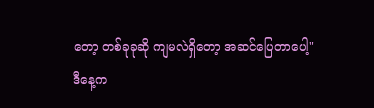တော့ တစ်ခုခုဆို ကျမလဲရှိတော့ အဆင်ပြေတာပေါ့"
ဒီနေ့က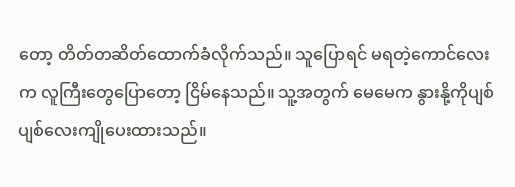တော့ တိတ်တဆိတ်ထောက်ခံလိုက်သည်။ သူပြောရင် မရတဲ့ကောင်လေးက လူကြီးတွေပြောတော့ ငြိမ်နေသည်။ သူ့အတွက် မေမေက နွားနို့ကိုပျစ်ပျစ်လေးကျိုပေးထားသည်။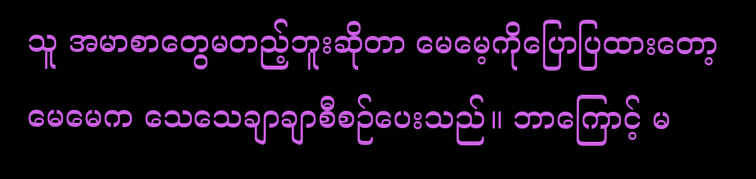သူ အမာစာတွေမတည့်ဘူးဆိုတာ မေမေ့ကိုပြောပြထားတော့ မေမေက သေသေချာချာစီစဉ်ပေးသည်။ ဘာကြောင့် မ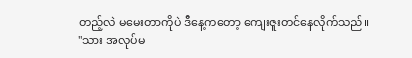တည့်လဲ မမေးတာကိုပဲ ဒီနေ့ကတော့ ကျေးဇူးတင်နေလိုက်သည်။
"သား အလုပ်မ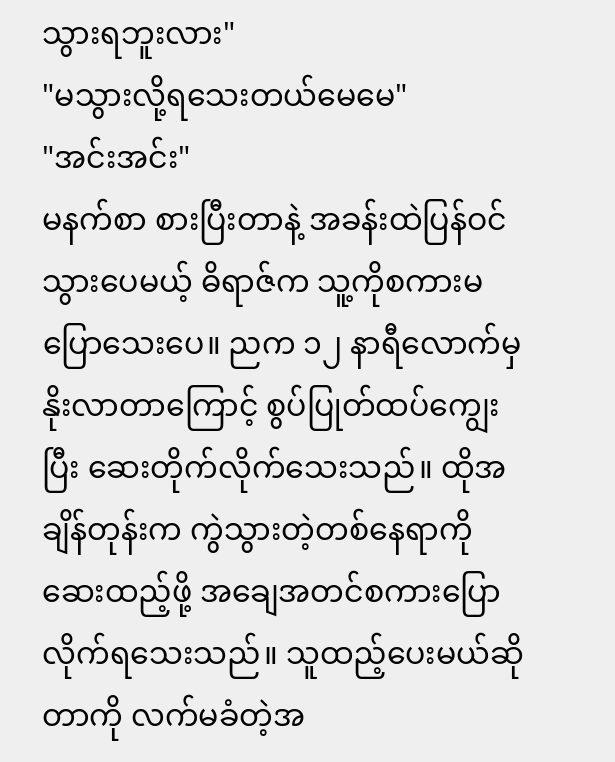သွားရဘူးလား"
"မသွားလို့ရသေးတယ်မေမေ"
"အင်းအင်း"
မနက်စာ စားပြီးတာနဲ့ အခန်းထဲပြန်ဝင်သွားပေမယ့် ဓိရာဇ်က သူ့ကိုစကားမပြောသေးပေ။ ညက ၁၂ နာရီလောက်မှ နိုးလာတာကြောင့် စွပ်ပြုတ်ထပ်ကျွေးပြီး ဆေးတိုက်လိုက်သေးသည်။ ထိုအချိန်တုန်းက ကွဲသွားတဲ့တစ်နေရာကို ဆေးထည့်ဖို့ အချေအတင်စကားပြောလိုက်ရသေးသည်။ သူထည့်ပေးမယ်ဆိုတာကို လက်မခံတဲ့အ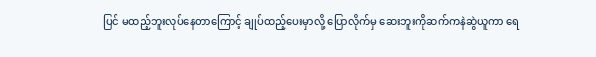ပြင် မထည့်ဘူးလုပ်နေတာကြောင့် ချုပ်ထည့်ပေးမှာလို့ ပြောလိုက်မှ ဆေးဘူးကိုဆက်ကနဲဆွဲယူကာ ရေ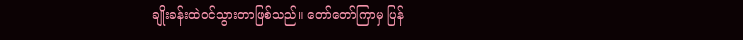ချိုးခန်းထဲဝင်သွားတာဖြစ်သည်။ တော်တော်ကြာမှ ပြန်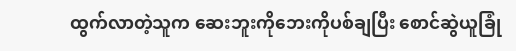ထွက်လာတဲ့သူက ဆေးဘူးကိုဘေးကိုပစ်ချပြီး စောင်ဆွဲယူခြုံ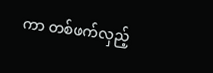ကာ တစ်ဖက်လှည့်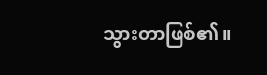သွားတာဖြစ်၏။